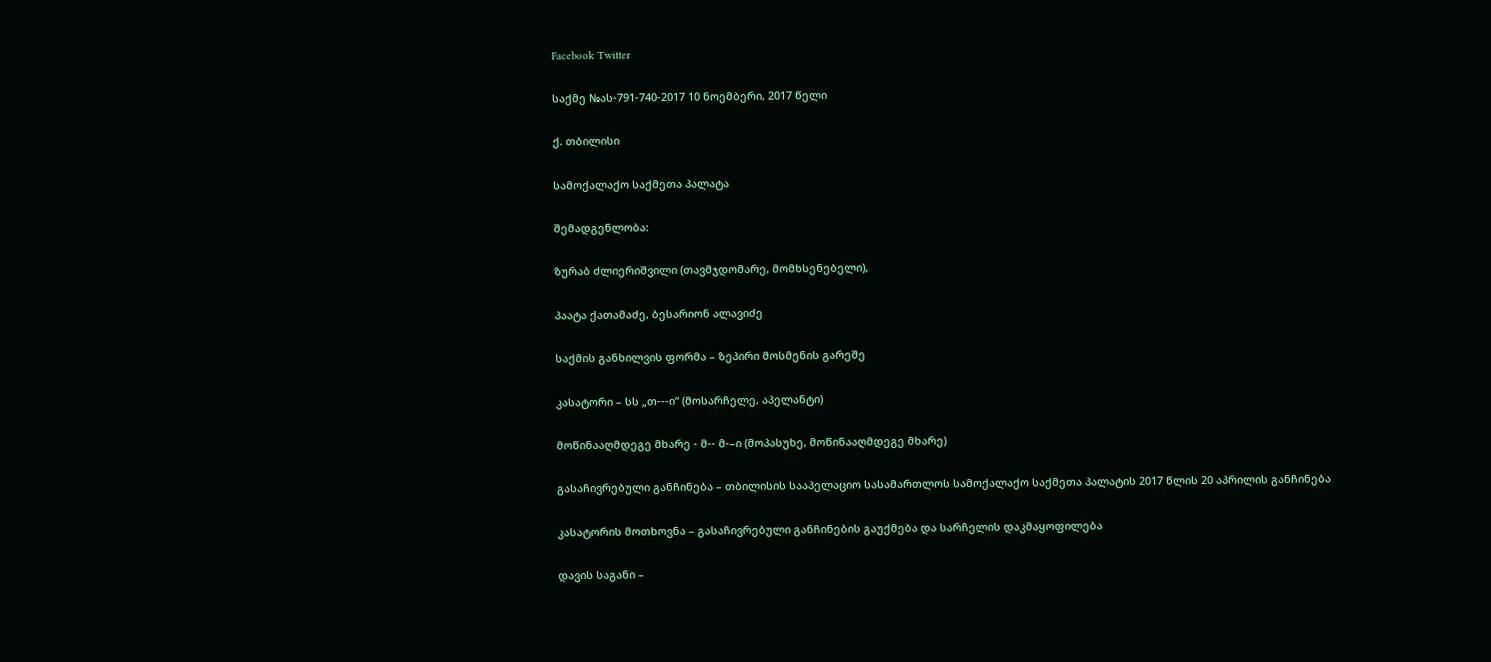Facebook Twitter

საქმე №ას-791-740-2017 10 ნოემბერი, 2017 წელი

ქ. თბილისი

სამოქალაქო საქმეთა პალატა

შემადგენლობა:

ზურაბ ძლიერიშვილი (თავმჯდომარე, მომხსენებელი),

პაატა ქათამაძე, ბესარიონ ალავიძე

საქმის განხილვის ფორმა – ზეპირი მოსმენის გარეშე

კასატორი – სს „თ---ი“ (მოსარჩელე, აპელანტი)

მოწინააღმდეგე მხარე - მ-- მ-–ი (მოპასუხე, მოწინააღმდეგე მხარე)

გასაჩივრებული განჩინება – თბილისის სააპელაციო სასამართლოს სამოქალაქო საქმეთა პალატის 2017 წლის 20 აპრილის განჩინება

კასატორის მოთხოვნა – გასაჩივრებული განჩინების გაუქმება და სარჩელის დაკმაყოფილება

დავის საგანი –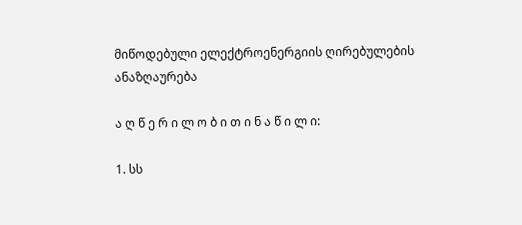მიწოდებული ელექტროენერგიის ღირებულების ანაზღაურება

ა ღ წ ე რ ი ლ ო ბ ი თ ი ნ ა წ ი ლ ი:

1. სს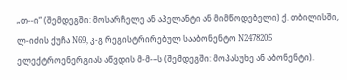„თ--ი“ (შემდეგში: მოსარჩელე ან აპელანტი ან მიმწოდებელი) ქ. თბილისში, ლ-იძის ქუჩა N69, კ-გ რეგისტრირებულ სააბონენტო N2478205 ელექტროენერგიას აწვდის მ-მ-–ს (შემდეგში: მოპასუხე ან აბონენტი).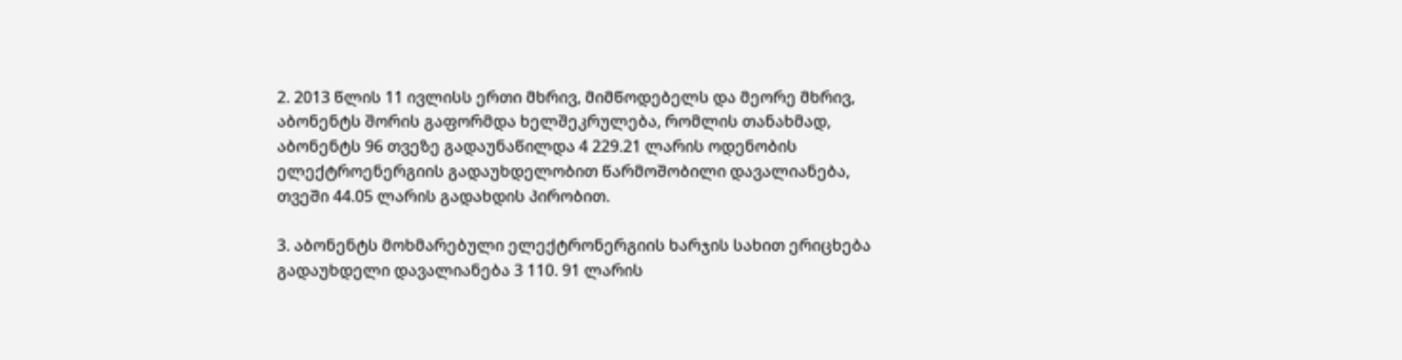2. 2013 წლის 11 ივლისს ერთი მხრივ, მიმწოდებელს და მეორე მხრივ, აბონენტს შორის გაფორმდა ხელშეკრულება, რომლის თანახმად, აბონენტს 96 თვეზე გადაუნაწილდა 4 229.21 ლარის ოდენობის ელექტროენერგიის გადაუხდელობით წარმოშობილი დავალიანება, თვეში 44.05 ლარის გადახდის პირობით.

3. აბონენტს მოხმარებული ელექტრონერგიის ხარჯის სახით ერიცხება გადაუხდელი დავალიანება 3 110. 91 ლარის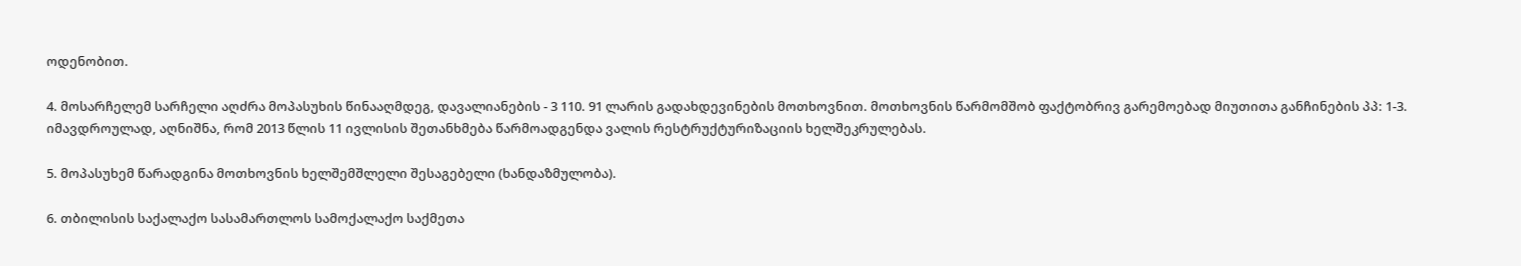ოდენობით.

4. მოსარჩელემ სარჩელი აღძრა მოპასუხის წინააღმდეგ, დავალიანების - 3 110. 91 ლარის გადახდევინების მოთხოვნით. მოთხოვნის წარმომშობ ფაქტობრივ გარემოებად მიუთითა განჩინების პპ: 1-3. იმავდროულად, აღნიშნა, რომ 2013 წლის 11 ივლისის შეთანხმება წარმოადგენდა ვალის რესტრუქტურიზაციის ხელშეკრულებას.

5. მოპასუხემ წარადგინა მოთხოვნის ხელშემშლელი შესაგებელი (ხანდაზმულობა).

6. თბილისის საქალაქო სასამართლოს სამოქალაქო საქმეთა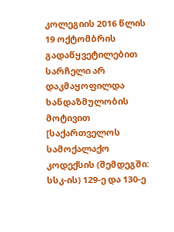კოლეგიის 2016 წლის 19 ოქტომბრის გადაწყვეტილებით სარჩელი არ დაკმაყოფილდა ხანდაზმულობის მოტივით [საქართველოს სამოქალაქო კოდექსის (შემდეგში: სსკ-ის) 129-ე და 130-ე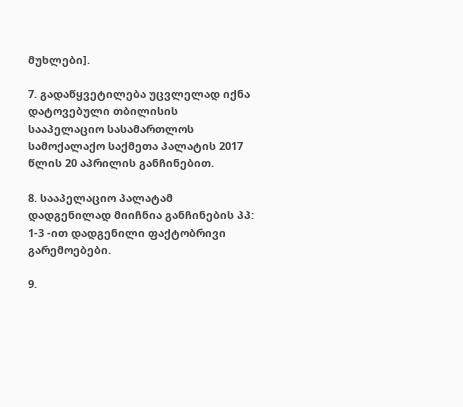მუხლები].

7. გადაწყვეტილება უცვლელად იქნა დატოვებული თბილისის სააპელაციო სასამართლოს სამოქალაქო საქმეთა პალატის 2017 წლის 20 აპრილის განჩინებით.

8. სააპელაციო პალატამ დადგენილად მიიჩნია განჩინების პპ: 1-3 -ით დადგენილი ფაქტობრივი გარემოებები.

9.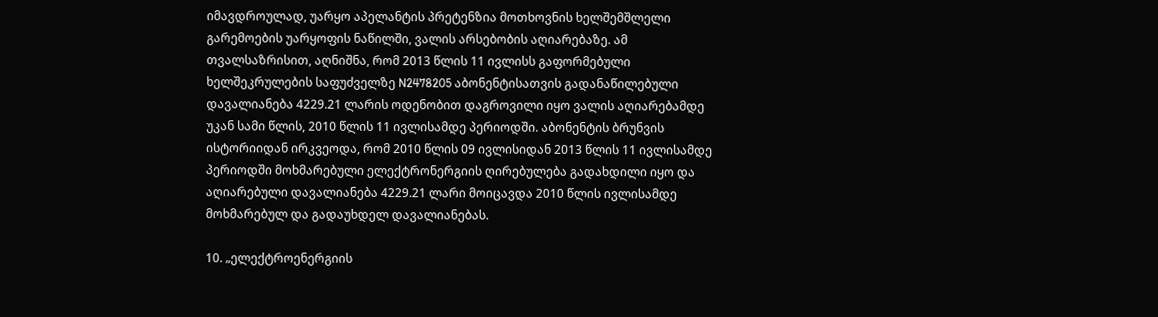იმავდროულად, უარყო აპელანტის პრეტენზია მოთხოვნის ხელშემშლელი გარემოების უარყოფის ნაწილში, ვალის არსებობის აღიარებაზე. ამ თვალსაზრისით, აღნიშნა, რომ 2013 წლის 11 ივლისს გაფორმებული ხელშეკრულების საფუძველზე N2478205 აბონენტისათვის გადანაწილებული დავალიანება 4229.21 ლარის ოდენობით დაგროვილი იყო ვალის აღიარებამდე უკან სამი წლის, 2010 წლის 11 ივლისამდე პერიოდში. აბონენტის ბრუნვის ისტორიიდან ირკვეოდა, რომ 2010 წლის 09 ივლისიდან 2013 წლის 11 ივლისამდე პერიოდში მოხმარებული ელექტრონერგიის ღირებულება გადახდილი იყო და აღიარებული დავალიანება 4229.21 ლარი მოიცავდა 2010 წლის ივლისამდე მოხმარებულ და გადაუხდელ დავალიანებას.

10. „ელექტროენერგიის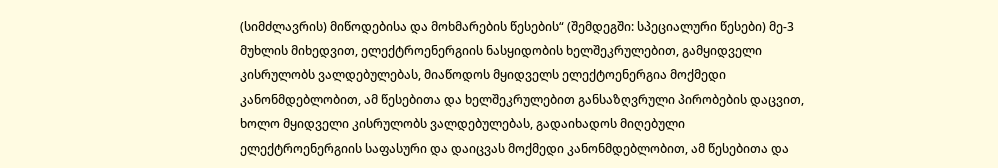(სიმძლავრის) მიწოდებისა და მოხმარების წესების“ (შემდეგში: სპეციალური წესები) მე-3 მუხლის მიხედვით, ელექტროენერგიის ნასყიდობის ხელშეკრულებით, გამყიდველი კისრულობს ვალდებულებას, მიაწოდოს მყიდველს ელექტოენერგია მოქმედი კანონმდებლობით, ამ წესებითა და ხელშეკრულებით განსაზღვრული პირობების დაცვით, ხოლო მყიდველი კისრულობს ვალდებულებას, გადაიხადოს მიღებული ელექტროენერგიის საფასური და დაიცვას მოქმედი კანონმდებლობით, ამ წესებითა და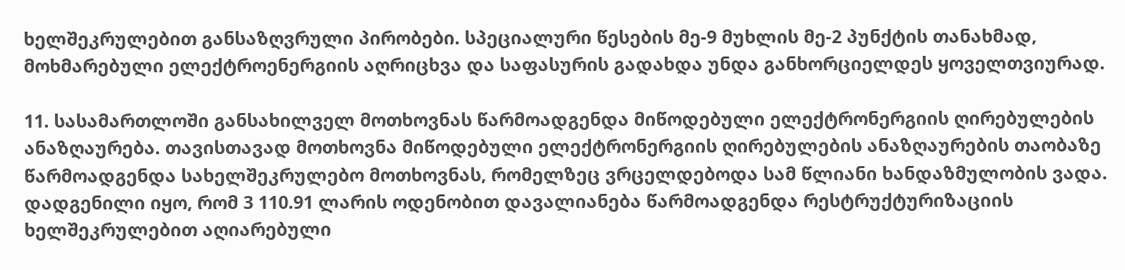ხელშეკრულებით განსაზღვრული პირობები. სპეციალური წესების მე-9 მუხლის მე-2 პუნქტის თანახმად, მოხმარებული ელექტროენერგიის აღრიცხვა და საფასურის გადახდა უნდა განხორციელდეს ყოველთვიურად.

11. სასამართლოში განსახილველ მოთხოვნას წარმოადგენდა მიწოდებული ელექტრონერგიის ღირებულების ანაზღაურება. თავისთავად მოთხოვნა მიწოდებული ელექტრონერგიის ღირებულების ანაზღაურების თაობაზე წარმოადგენდა სახელშეკრულებო მოთხოვნას, რომელზეც ვრცელდებოდა სამ წლიანი ხანდაზმულობის ვადა. დადგენილი იყო, რომ 3 110.91 ლარის ოდენობით დავალიანება წარმოადგენდა რესტრუქტურიზაციის ხელშეკრულებით აღიარებული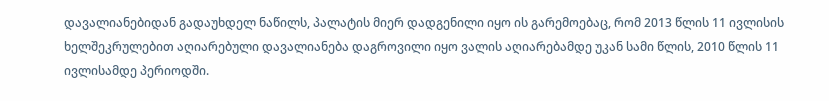დავალიანებიდან გადაუხდელ ნაწილს, პალატის მიერ დადგენილი იყო ის გარემოებაც, რომ 2013 წლის 11 ივლისის ხელშეკრულებით აღიარებული დავალიანება დაგროვილი იყო ვალის აღიარებამდე უკან სამი წლის, 2010 წლის 11 ივლისამდე პერიოდში.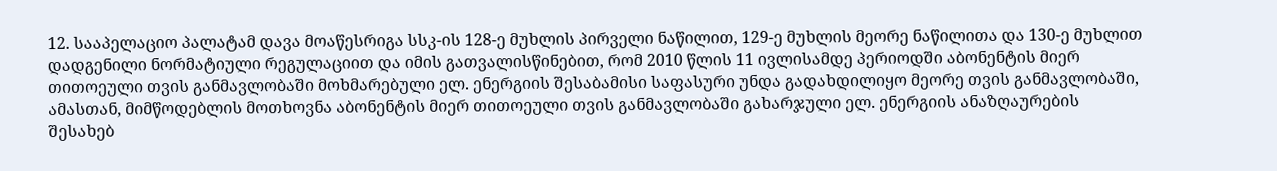12. სააპელაციო პალატამ დავა მოაწესრიგა სსკ-ის 128-ე მუხლის პირველი ნაწილით, 129-ე მუხლის მეორე ნაწილითა და 130-ე მუხლით დადგენილი ნორმატიული რეგულაციით და იმის გათვალისწინებით, რომ 2010 წლის 11 ივლისამდე პერიოდში აბონენტის მიერ თითოეული თვის განმავლობაში მოხმარებული ელ. ენერგიის შესაბამისი საფასური უნდა გადახდილიყო მეორე თვის განმავლობაში, ამასთან, მიმწოდებლის მოთხოვნა აბონენტის მიერ თითოეული თვის განმავლობაში გახარჯული ელ. ენერგიის ანაზღაურების შესახებ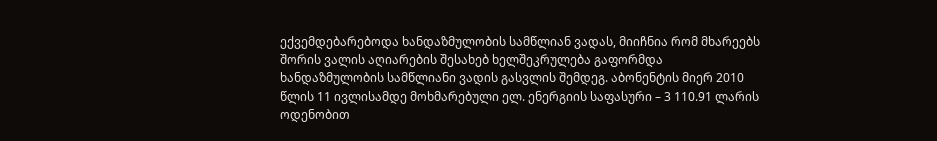ექვემდებარებოდა ხანდაზმულობის სამწლიან ვადას, მიიჩნია რომ მხარეებს შორის ვალის აღიარების შესახებ ხელშეკრულება გაფორმდა ხანდაზმულობის სამწლიანი ვადის გასვლის შემდეგ. აბონენტის მიერ 2010 წლის 11 ივლისამდე მოხმარებული ელ. ენერგიის საფასური – 3 110.91 ლარის ოდენობით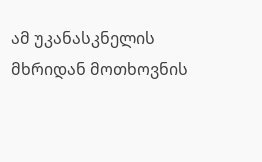ამ უკანასკნელის მხრიდან მოთხოვნის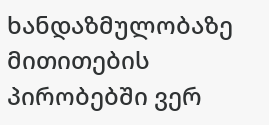ხანდაზმულობაზე მითითების პირობებში ვერ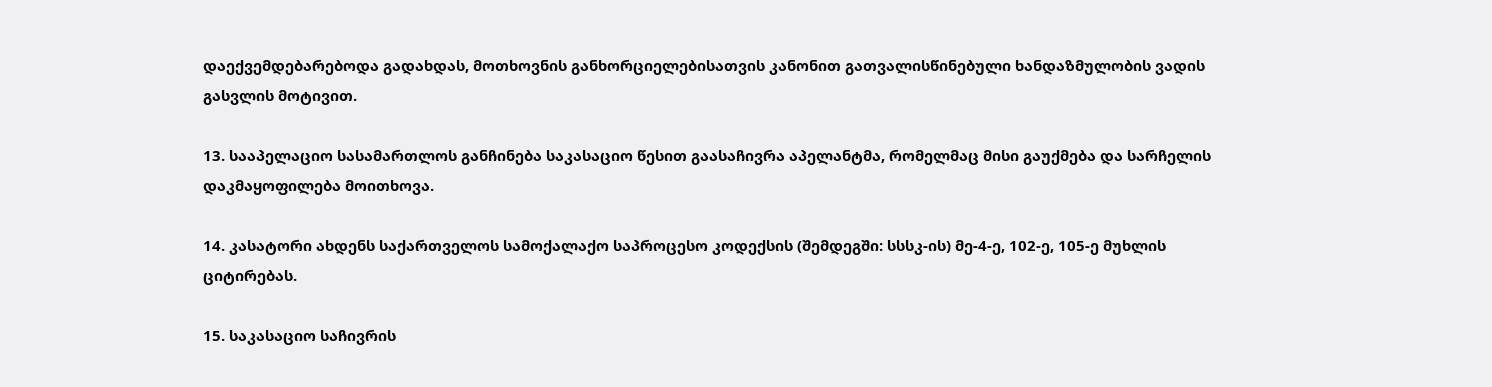დაექვემდებარებოდა გადახდას, მოთხოვნის განხორციელებისათვის კანონით გათვალისწინებული ხანდაზმულობის ვადის გასვლის მოტივით.

13. სააპელაციო სასამართლოს განჩინება საკასაციო წესით გაასაჩივრა აპელანტმა, რომელმაც მისი გაუქმება და სარჩელის დაკმაყოფილება მოითხოვა.

14. კასატორი ახდენს საქართველოს სამოქალაქო საპროცესო კოდექსის (შემდეგში: სსსკ-ის) მე-4-ე, 102-ე, 105-ე მუხლის ციტირებას.

15. საკასაციო საჩივრის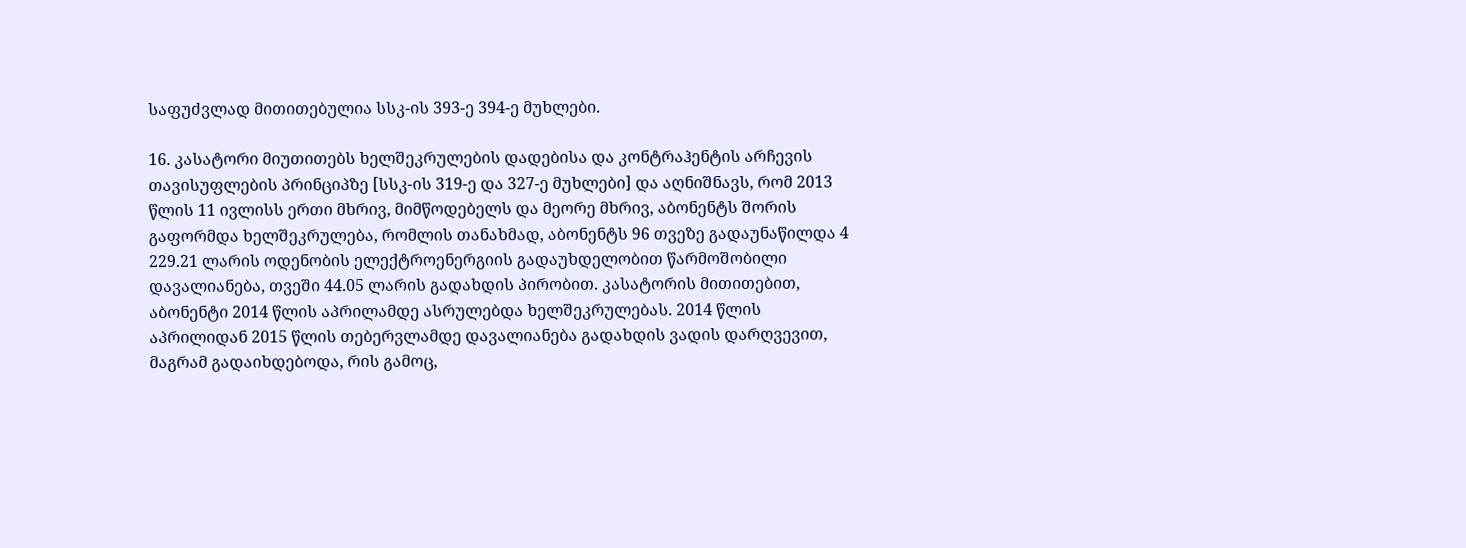საფუძვლად მითითებულია სსკ-ის 393-ე 394-ე მუხლები.

16. კასატორი მიუთითებს ხელშეკრულების დადებისა და კონტრაჰენტის არჩევის თავისუფლების პრინციპზე [სსკ-ის 319-ე და 327-ე მუხლები] და აღნიშნავს, რომ 2013 წლის 11 ივლისს ერთი მხრივ, მიმწოდებელს და მეორე მხრივ, აბონენტს შორის გაფორმდა ხელშეკრულება, რომლის თანახმად, აბონენტს 96 თვეზე გადაუნაწილდა 4 229.21 ლარის ოდენობის ელექტროენერგიის გადაუხდელობით წარმოშობილი დავალიანება, თვეში 44.05 ლარის გადახდის პირობით. კასატორის მითითებით, აბონენტი 2014 წლის აპრილამდე ასრულებდა ხელშეკრულებას. 2014 წლის აპრილიდან 2015 წლის თებერვლამდე დავალიანება გადახდის ვადის დარღვევით, მაგრამ გადაიხდებოდა, რის გამოც,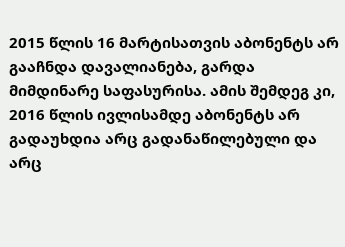2015 წლის 16 მარტისათვის აბონენტს არ გააჩნდა დავალიანება, გარდა მიმდინარე საფასურისა. ამის შემდეგ კი, 2016 წლის ივლისამდე აბონენტს არ გადაუხდია არც გადანაწილებული და არც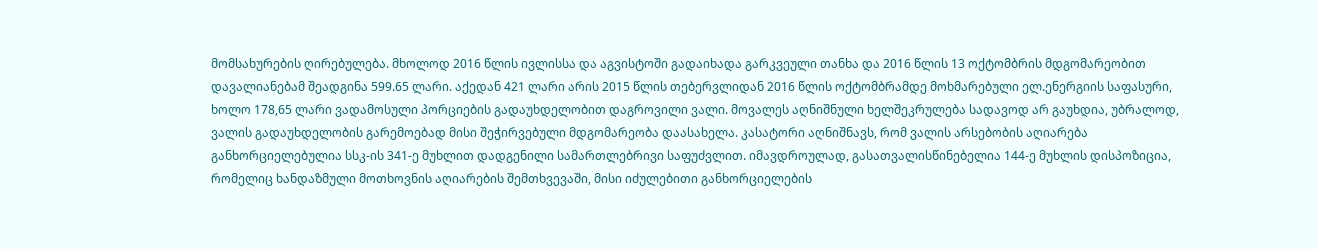მომსახურების ღირებულება. მხოლოდ 2016 წლის ივლისსა და აგვისტოში გადაიხადა გარკვეული თანხა და 2016 წლის 13 ოქტომბრის მდგომარეობით დავალიანებამ შეადგინა 599.65 ლარი. აქედან 421 ლარი არის 2015 წლის თებერვლიდან 2016 წლის ოქტომბრამდე მოხმარებული ელ.ენერგიის საფასური, ხოლო 178,65 ლარი ვადამოსული პორციების გადაუხდელობით დაგროვილი ვალი. მოვალეს აღნიშნული ხელშეკრულება სადავოდ არ გაუხდია, უბრალოდ, ვალის გადაუხდელობის გარემოებად მისი შეჭირვებული მდგომარეობა დაასახელა. კასატორი აღნიშნავს, რომ ვალის არსებობის აღიარება განხორციელებულია სსკ-ის 341-ე მუხლით დადგენილი სამართლებრივი საფუძვლით. იმავდროულად, გასათვალისწინებელია 144-ე მუხლის დისპოზიცია, რომელიც ხანდაზმული მოთხოვნის აღიარების შემთხვევაში, მისი იძულებითი განხორციელების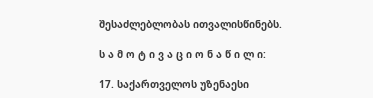შესაძლებლობას ითვალისწინებს.

ს ა მ ო ტ ი ვ ა ც ი ო ნ ა წ ი ლ ი:

17. საქართველოს უზენაესი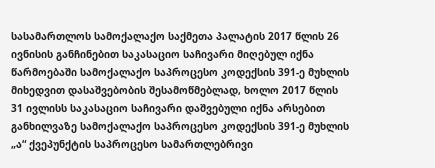სასამართლოს სამოქალაქო საქმეთა პალატის 2017 წლის 26 ივნისის განჩინებით საკასაციო საჩივარი მიღებულ იქნა წარმოებაში სამოქალაქო საპროცესო კოდექსის 391-ე მუხლის მიხედვით დასაშვებობის შესამოწმებლად, ხოლო 2017 წლის 31 ივლისს საკასაციო საჩივარი დაშვებული იქნა არსებით განხილვაზე სამოქალაქო საპროცესო კოდექსის 391-ე მუხლის „ა“ ქვეპუნქტის საპროცესო სამართლებრივი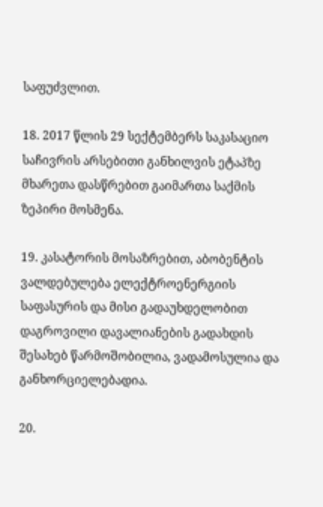საფუძვლით.

18. 2017 წლის 29 სექტემბერს საკასაციო საჩივრის არსებითი განხილვის ეტაპზე მხარეთა დასწრებით გაიმართა საქმის ზეპირი მოსმენა.

19. კასატორის მოსაზრებით, აბობენტის ვალდებულება ელექტროენერგიის საფასურის და მისი გადაუხდელობით დაგროვილი დავალიანების გადახდის შესახებ წარმოშობილია, ვადამოსულია და განხორციელებადია.

20.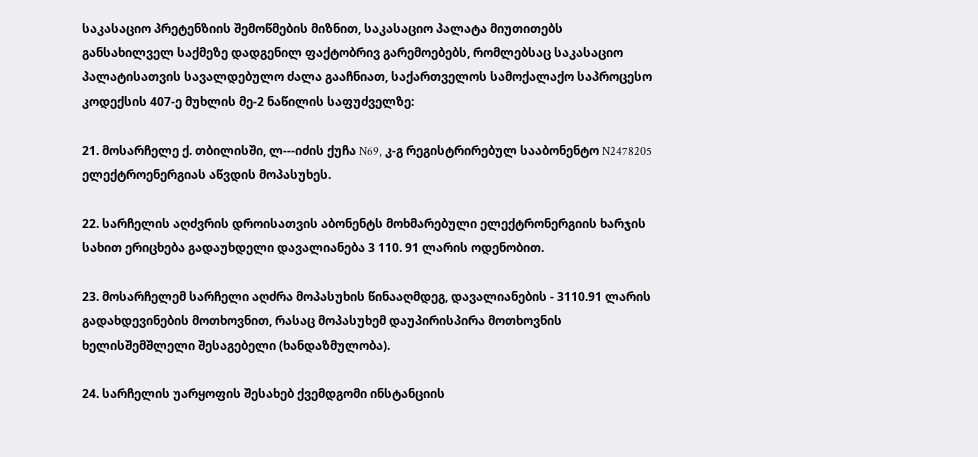საკასაციო პრეტენზიის შემოწმების მიზნით, საკასაციო პალატა მიუთითებს განსახილველ საქმეზე დადგენილ ფაქტობრივ გარემოებებს, რომლებსაც საკასაციო პალატისათვის სავალდებულო ძალა გააჩნიათ, საქართველოს სამოქალაქო საპროცესო კოდექსის 407-ე მუხლის მე-2 ნაწილის საფუძველზე:

21. მოსარჩელე ქ. თბილისში, ლ---იძის ქუჩა N69, კ-გ რეგისტრირებულ სააბონენტო N2478205 ელექტროენერგიას აწვდის მოპასუხეს.

22. სარჩელის აღძვრის დროისათვის აბონენტს მოხმარებული ელექტრონერგიის ხარჯის სახით ერიცხება გადაუხდელი დავალიანება 3 110. 91 ლარის ოდენობით.

23. მოსარჩელემ სარჩელი აღძრა მოპასუხის წინააღმდეგ, დავალიანების - 3110.91 ლარის გადახდევინების მოთხოვნით, რასაც მოპასუხემ დაუპირისპირა მოთხოვნის ხელისშემშლელი შესაგებელი (ხანდაზმულობა).

24. სარჩელის უარყოფის შესახებ ქვემდგომი ინსტანციის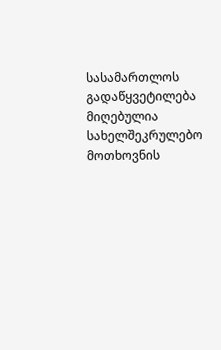სასამართლოს გადაწყვეტილება მიღებულია სახელშეკრულებო მოთხოვნის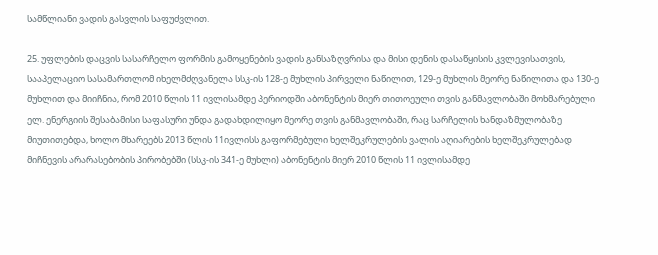სამწლიანი ვადის გასვლის საფუძვლით.

25. უფლების დაცვის სასარჩელო ფორმის გამოყენების ვადის განსაზღვრისა და მისი დენის დასაწყისის კვლევისათვის, სააპელაციო სასამართლომ იხელმძღვანელა სსკ-ის 128-ე მუხლის პირველი ნაწილით, 129-ე მუხლის მეორე ნაწილითა და 130-ე მუხლით და მიიჩნია, რომ 2010 წლის 11 ივლისამდე პერიოდში აბონენტის მიერ თითოეული თვის განმავლობაში მოხმარებული ელ. ენერგიის შესაბამისი საფასური უნდა გადახდილიყო მეორე თვის განმავლობაში, რაც სარჩელის ხანდაზმულობაზე მიუთითებდა, ხოლო მხარეებს 2013 წლის 11ივლისს გაფორმებული ხელშეკრულების ვალის აღიარების ხელშეკრულებად მიჩნევის არარასებობის პირობებში (სსკ-ის 341-ე მუხლი) აბონენტის მიერ 2010 წლის 11 ივლისამდე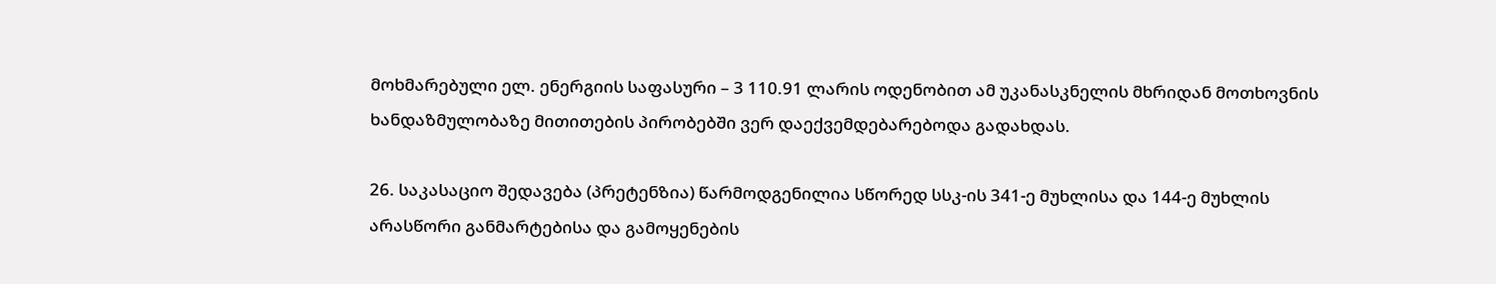მოხმარებული ელ. ენერგიის საფასური – 3 110.91 ლარის ოდენობით ამ უკანასკნელის მხრიდან მოთხოვნის ხანდაზმულობაზე მითითების პირობებში ვერ დაექვემდებარებოდა გადახდას.

26. საკასაციო შედავება (პრეტენზია) წარმოდგენილია სწორედ სსკ-ის 341-ე მუხლისა და 144-ე მუხლის არასწორი განმარტებისა და გამოყენების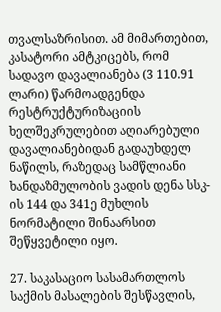თვალსაზრისით. ამ მიმართებით, კასატორი ამტკიცებს, რომ სადავო დავალიანება (3 110.91 ლარი) წარმოადგენდა რესტრუქტურიზაციის ხელშეკრულებით აღიარებული დავალიანებიდან გადაუხდელ ნაწილს, რაზედაც სამწლიანი ხანდაზმულობის ვადის დენა სსკ-ის 144 და 341ე მუხლის ნორმატილი შინაარსით შეწყვეტილი იყო.

27. საკასაციო სასამართლოს საქმის მასალების შესწავლის,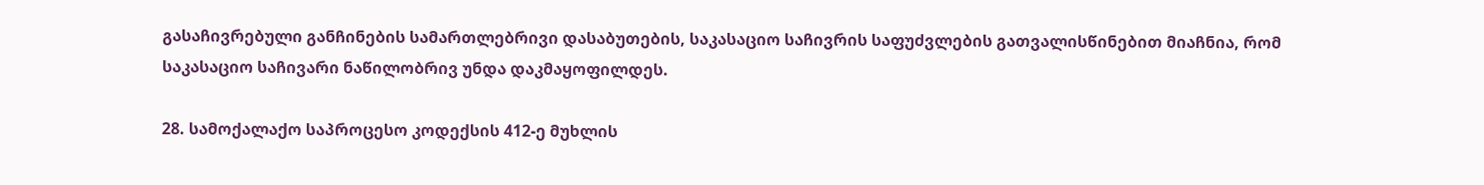გასაჩივრებული განჩინების სამართლებრივი დასაბუთების, საკასაციო საჩივრის საფუძვლების გათვალისწინებით მიაჩნია, რომ საკასაციო საჩივარი ნაწილობრივ უნდა დაკმაყოფილდეს.

28. სამოქალაქო საპროცესო კოდექსის 412-ე მუხლის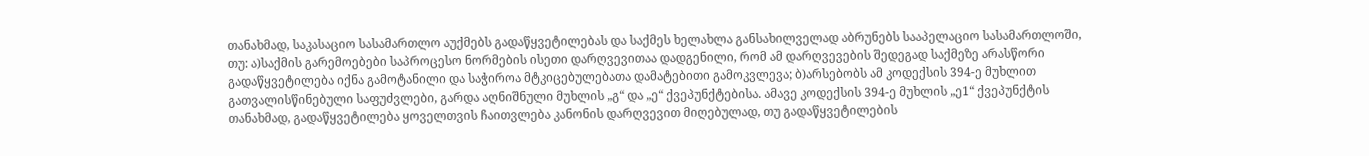თანახმად, საკასაციო სასამართლო აუქმებს გადაწყვეტილებას და საქმეს ხელახლა განსახილველად აბრუნებს სააპელაციო სასამართლოში, თუ: ა)საქმის გარემოებები საპროცესო ნორმების ისეთი დარღვევითაა დადგენილი, რომ ამ დარღვევების შედეგად საქმეზე არასწორი გადაწყვეტილება იქნა გამოტანილი და საჭიროა მტკიცებულებათა დამატებითი გამოკვლევა; ბ)არსებობს ამ კოდექსის 394-ე მუხლით გათვალისწინებული საფუძვლები, გარდა აღნიშნული მუხლის „გ“ და „ე“ ქვეპუნქტებისა. ამავე კოდექსის 394-ე მუხლის „ე1“ ქვეპუნქტის თანახმად, გადაწყვეტილება ყოველთვის ჩაითვლება კანონის დარღვევით მიღებულად, თუ გადაწყვეტილების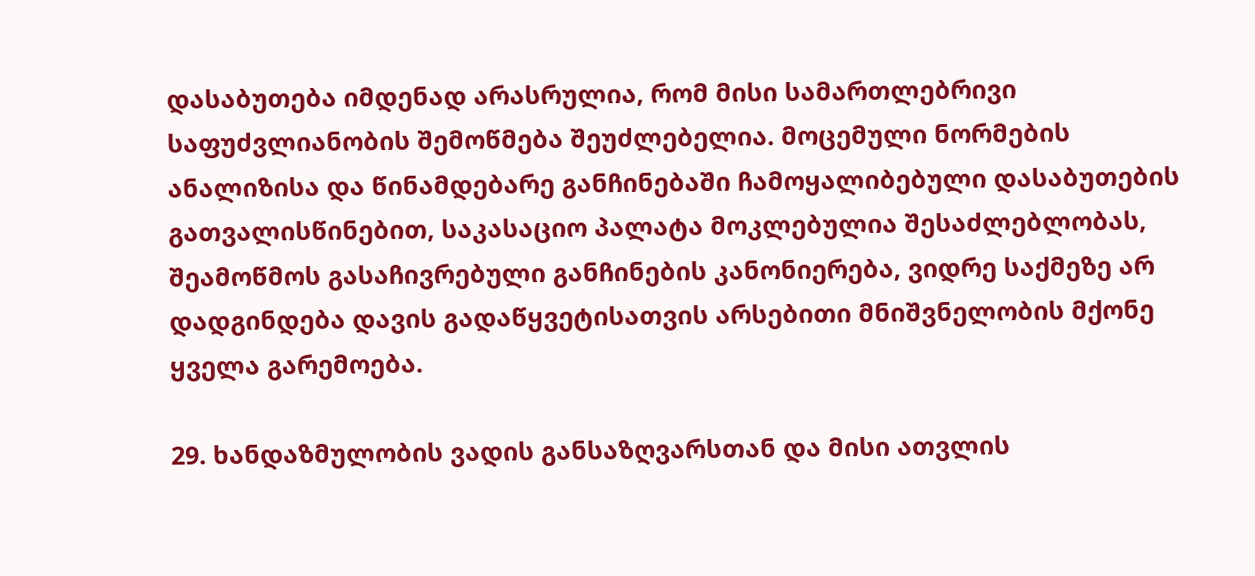დასაბუთება იმდენად არასრულია, რომ მისი სამართლებრივი საფუძვლიანობის შემოწმება შეუძლებელია. მოცემული ნორმების ანალიზისა და წინამდებარე განჩინებაში ჩამოყალიბებული დასაბუთების გათვალისწინებით, საკასაციო პალატა მოკლებულია შესაძლებლობას, შეამოწმოს გასაჩივრებული განჩინების კანონიერება, ვიდრე საქმეზე არ დადგინდება დავის გადაწყვეტისათვის არსებითი მნიშვნელობის მქონე ყველა გარემოება.

29. ხანდაზმულობის ვადის განსაზღვარსთან და მისი ათვლის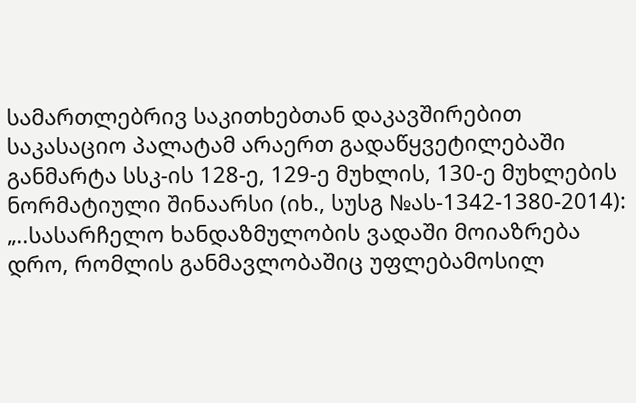სამართლებრივ საკითხებთან დაკავშირებით საკასაციო პალატამ არაერთ გადაწყვეტილებაში განმარტა სსკ-ის 128-ე, 129-ე მუხლის, 130-ე მუხლების ნორმატიული შინაარსი (იხ., სუსგ №ას-1342-1380-2014): „..სასარჩელო ხანდაზმულობის ვადაში მოიაზრება დრო, რომლის განმავლობაშიც უფლებამოსილ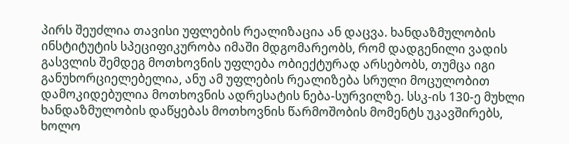პირს შეუძლია თავისი უფლების რეალიზაცია ან დაცვა. ხანდაზმულობის ინსტიტუტის სპეციფიკურობა იმაში მდგომარეობს, რომ დადგენილი ვადის გასვლის შემდეგ მოთხოვნის უფლება ობიექტურად არსებობს, თუმცა იგი განუხორციელებელია, ანუ ამ უფლების რეალიზება სრული მოცულობით დამოკიდებულია მოთხოვნის ადრესატის ნება-სურვილზე. სსკ-ის 130-ე მუხლი ხანდაზმულობის დაწყებას მოთხოვნის წარმოშობის მომენტს უკავშირებს, ხოლო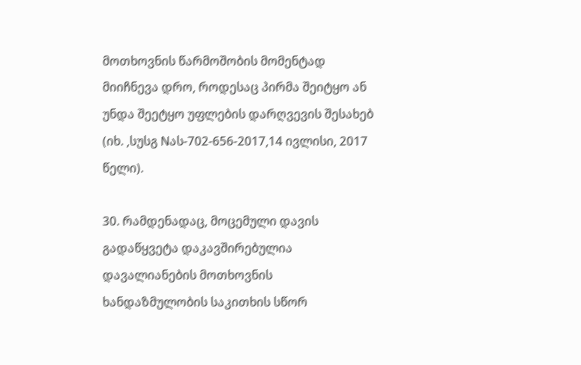მოთხოვნის წარმოშობის მომენტად მიიჩნევა დრო, როდესაც პირმა შეიტყო ან უნდა შეეტყო უფლების დარღვევის შესახებ (იხ. ,სუსგ Nას-702-656-2017,14 ივლისი, 2017 წელი).

30. რამდენადაც, მოცემული დავის გადაწყვეტა დაკავშირებულია დავალიანების მოთხოვნის ხანდაზმულობის საკითხის სწორ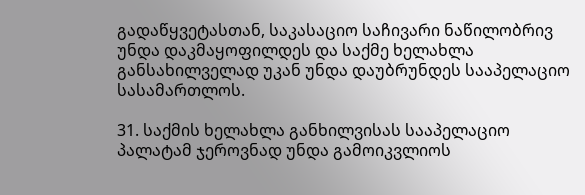გადაწყვეტასთან, საკასაციო საჩივარი ნაწილობრივ უნდა დაკმაყოფილდეს და საქმე ხელახლა განსახილველად უკან უნდა დაუბრუნდეს სააპელაციო სასამართლოს.

31. საქმის ხელახლა განხილვისას სააპელაციო პალატამ ჯეროვნად უნდა გამოიკვლიოს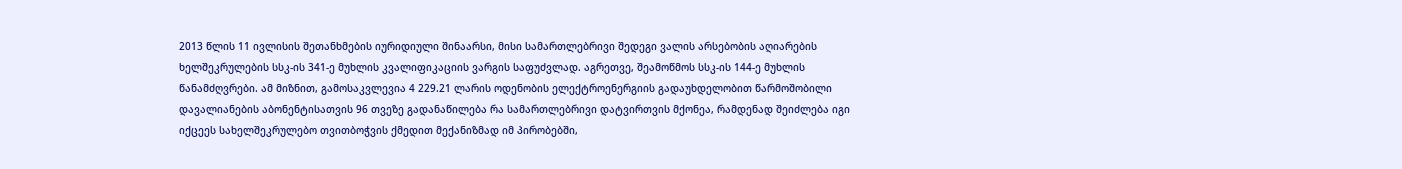2013 წლის 11 ივლისის შეთანხმების იურიდიული შინაარსი, მისი სამართლებრივი შედეგი ვალის არსებობის აღიარების ხელშეკრულების სსკ-ის 341-ე მუხლის კვალიფიკაციის ვარგის საფუძვლად. აგრეთვე, შეამოწმოს სსკ-ის 144-ე მუხლის წანამძღვრები. ამ მიზნით, გამოსაკვლევია 4 229.21 ლარის ოდენობის ელექტროენერგიის გადაუხდელობით წარმოშობილი დავალიანების აბონენტისათვის 96 თვეზე გადანაწილება რა სამართლებრივი დატვირთვის მქონეა, რამდენად შეიძლება იგი იქცეეს სახელშეკრულებო თვითბოჭვის ქმედით მექანიზმად იმ პირობებში,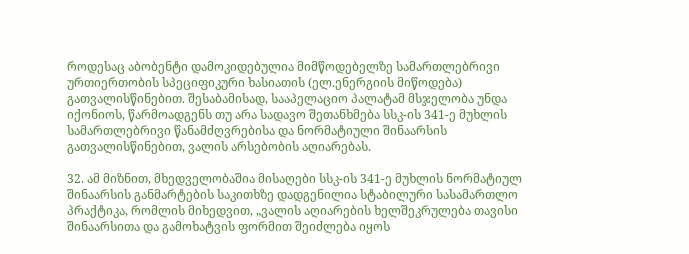როდესაც აბობენტი დამოკიდებულია მიმწოდებელზე სამართლებრივი ურთიერთობის სპეციფიკური ხასიათის (ელ.ენერგიის მიწოდება) გათვალისწინებით. შესაბამისად, სააპელაციო პალატამ მსჯელობა უნდა იქონიოს, წარმოადგენს თუ არა სადავო შეთანხმება სსკ-ის 341-ე მუხლის სამართლებრივი წანამძღვრებისა და ნორმატიული შინაარსის გათვალისწინებით, ვალის არსებობის აღიარებას.

32. ამ მიზნით, მხედველობაშია მისაღები სსკ-ის 341-ე მუხლის ნორმატიულ შინაარსის განმარტების საკითხზე დადგენილია სტაბილური სასამართლო პრაქტიკა, რომლის მიხედვით, „ვალის აღიარების ხელშეკრულება თავისი შინაარსითა და გამოხატვის ფორმით შეიძლება იყოს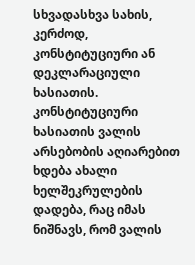სხვადასხვა სახის, კერძოდ, კონსტიტუციური ან დეკლარაციული ხასიათის. კონსტიტუციური ხასიათის ვალის არსებობის აღიარებით ხდება ახალი ხელშეკრულების დადება, რაც იმას ნიშნავს, რომ ვალის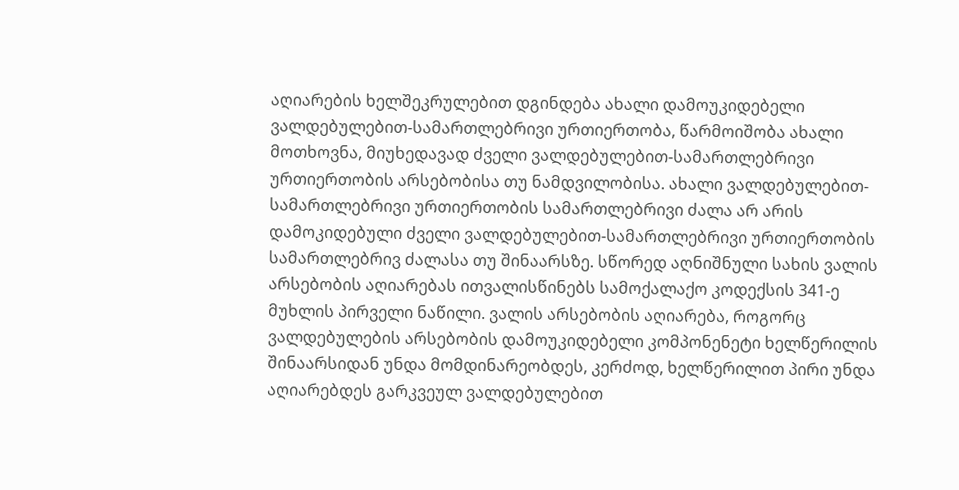აღიარების ხელშეკრულებით დგინდება ახალი დამოუკიდებელი ვალდებულებით-სამართლებრივი ურთიერთობა, წარმოიშობა ახალი მოთხოვნა, მიუხედავად ძველი ვალდებულებით-სამართლებრივი ურთიერთობის არსებობისა თუ ნამდვილობისა. ახალი ვალდებულებით-სამართლებრივი ურთიერთობის სამართლებრივი ძალა არ არის დამოკიდებული ძველი ვალდებულებით-სამართლებრივი ურთიერთობის სამართლებრივ ძალასა თუ შინაარსზე. სწორედ აღნიშნული სახის ვალის არსებობის აღიარებას ითვალისწინებს სამოქალაქო კოდექსის 341-ე მუხლის პირველი ნაწილი. ვალის არსებობის აღიარება, როგორც ვალდებულების არსებობის დამოუკიდებელი კომპონენეტი ხელწერილის შინაარსიდან უნდა მომდინარეობდეს, კერძოდ, ხელწერილით პირი უნდა აღიარებდეს გარკვეულ ვალდებულებით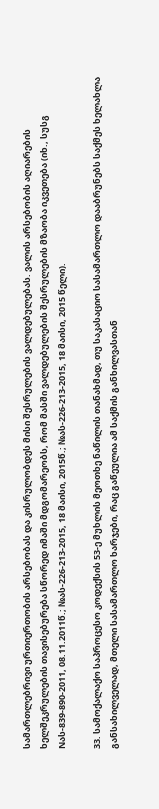სამართლებრივი ურთიერთობის არსებობას და კისრულობდეს მისი შესრულების ვალდებულებას. ვალის არსებობის აღიარების ხელშეკრულების თავისებურება სწორედ იმაში მდგომარეობს, რომ მასში ვალდებულების შესრულების მზაობა იკვეთება (იხ., სუსგ Nას-839-890-2011, 08.11.2011წ.; №ას-226-213-2015, 18 მაისი, 2015წ.; №ას-226-213-2015, 18 მაისი, 2015 წელი).

33. სამოქალაქო საპროცესო კოდექსის 53-ე მუხლის მეოთხე ნაწილის თანახმად, თუ საკასაციო სასამართლო დააბრუნებს საქმეს ხელახლა განსახილველად, მთელი სასამართლო ხარჯები, რაც გაწეულია ამ საქმის განხილვასთან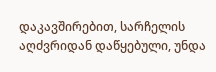დაკავშირებით, სარჩელის აღძვრიდან დაწყებული, უნდა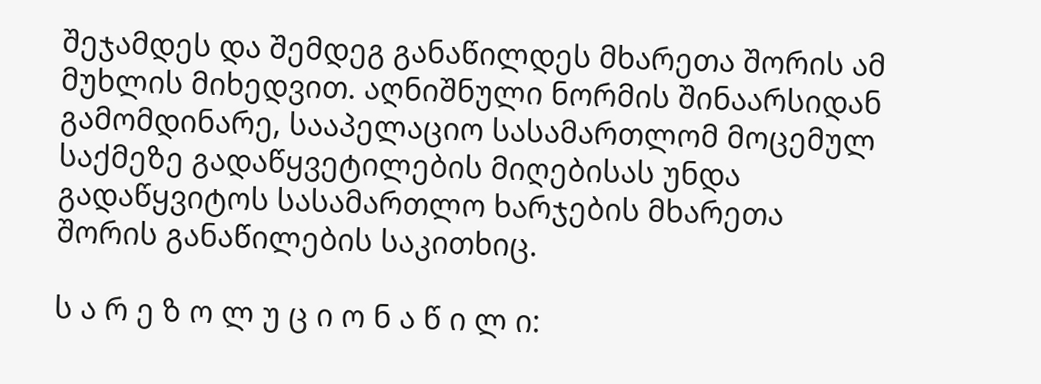შეჯამდეს და შემდეგ განაწილდეს მხარეთა შორის ამ მუხლის მიხედვით. აღნიშნული ნორმის შინაარსიდან გამომდინარე, სააპელაციო სასამართლომ მოცემულ საქმეზე გადაწყვეტილების მიღებისას უნდა გადაწყვიტოს სასამართლო ხარჯების მხარეთა შორის განაწილების საკითხიც.

ს ა რ ე ზ ო ლ უ ც ი ო ნ ა წ ი ლ ი: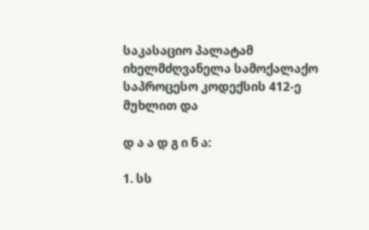საკასაციო პალატამ იხელმძღვანელა სამოქალაქო საპროცესო კოდექსის 412-ე მუხლით და

დ ა ა დ გ ი ნ ა:

1. სს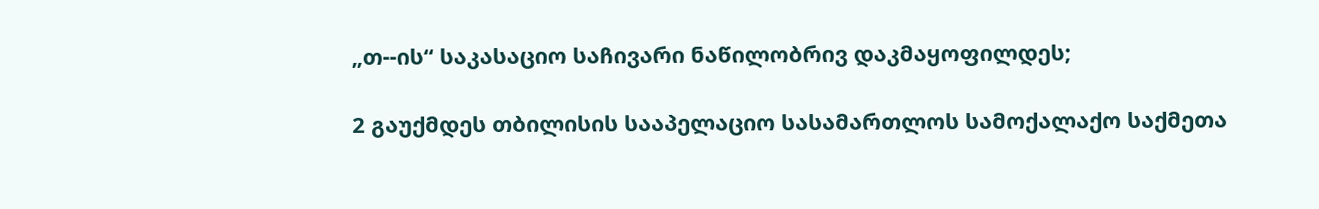„თ--ის“ საკასაციო საჩივარი ნაწილობრივ დაკმაყოფილდეს;

2 გაუქმდეს თბილისის სააპელაციო სასამართლოს სამოქალაქო საქმეთა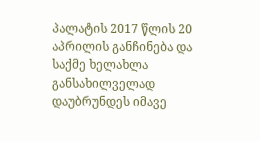პალატის 2017 წლის 20 აპრილის განჩინება და საქმე ხელახლა განსახილველად დაუბრუნდეს იმავე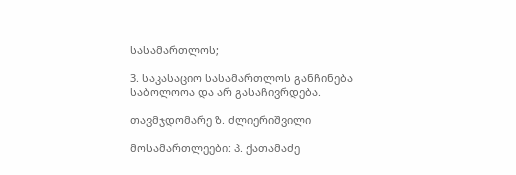სასამართლოს;

3. საკასაციო სასამართლოს განჩინება საბოლოოა და არ გასაჩივრდება.

თავმჯდომარე ზ. ძლიერიშვილი

მოსამართლეები: პ. ქათამაძე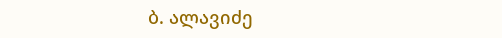ბ. ალავიძე